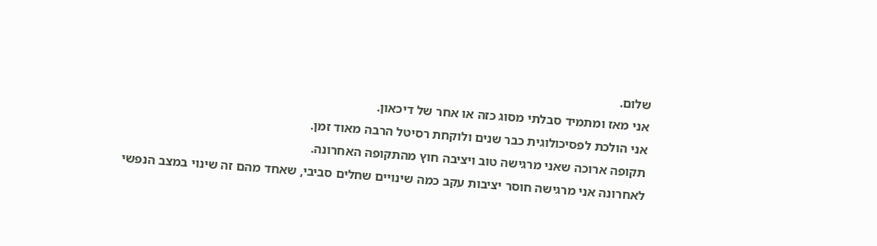שלום.
אני מאז ומתמיד סבלתי מסוג כזה או אחר של דיכאון.
אני הולכת לפסיכולוגית כבר שנים ולוקחת רסיטל הרבה מאוד זמן.
תקופה ארוכה שאני מרגישה טוב ויציבה חוץ מהתקופה האחרונה.
לאחרונה אני מרגישה חוסר יציבות עקב כמה שינויים שחלים סביבי, שאחד מהם זה שינוי במצב הנפשי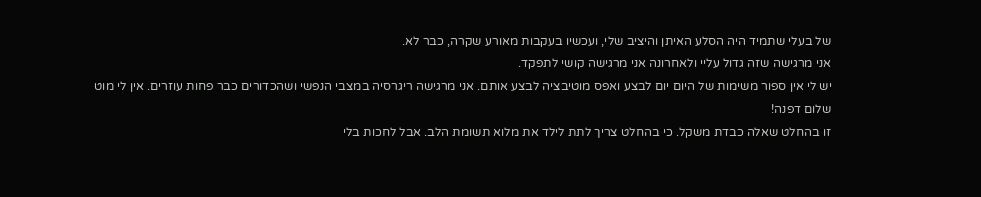של בעלי שתמיד היה הסלע האיתן והיציב שלי, ועכשיו בעקבות מאורע שקרה, כבר לא.
אני מרגישה שזה גדול עליי ולאחרונה אני מרגישה קושי לתפקד.
יש לי אין ספור משימות של היום יום לבצע ואפס מוטיבציה לבצע אותם. אני מרגישה ריגרסיה במצבי הנפשי ושהכדורים כבר פחות עוזרים. אין לי מוט
שלום דפנה!
זו בהחלט שאלה כבדת משקל. כי בהחלט צריך לתת לילד את מלוא תשומת הלב. אבל לחכות בלי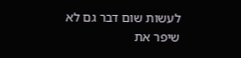לעשות שום דבר גם לא שיפר את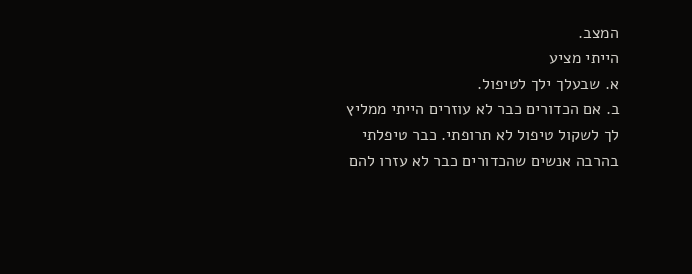המצב.
הייתי מציע
א. שבעלך ילך לטיפול.
ב. אם הכדורים כבר לא עוזרים הייתי ממליץ לך לשקול טיפול לא תרופתי. כבר טיפלתי בהרבה אנשים שהכדורים כבר לא עזרו להם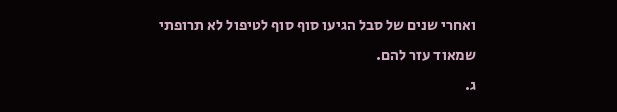ואחרי שנים של סבל הגיעו סוף סוף לטיפול לא תרופתי שמאוד עזר להם.
ג.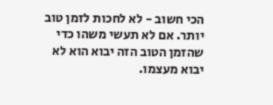הכי חשוב - לא לחכות לזמן טוב יותר. אם לא תעשי משהו כדי שהזמן הטוב הזה יבוא הוא לא יבוא מעצמו.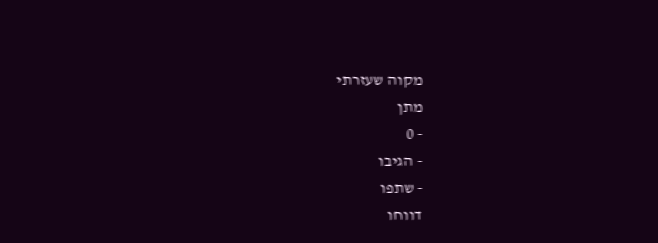מקוה שעזרתי
מתן
- 0
- הגיבו
- שתפו
דווחו